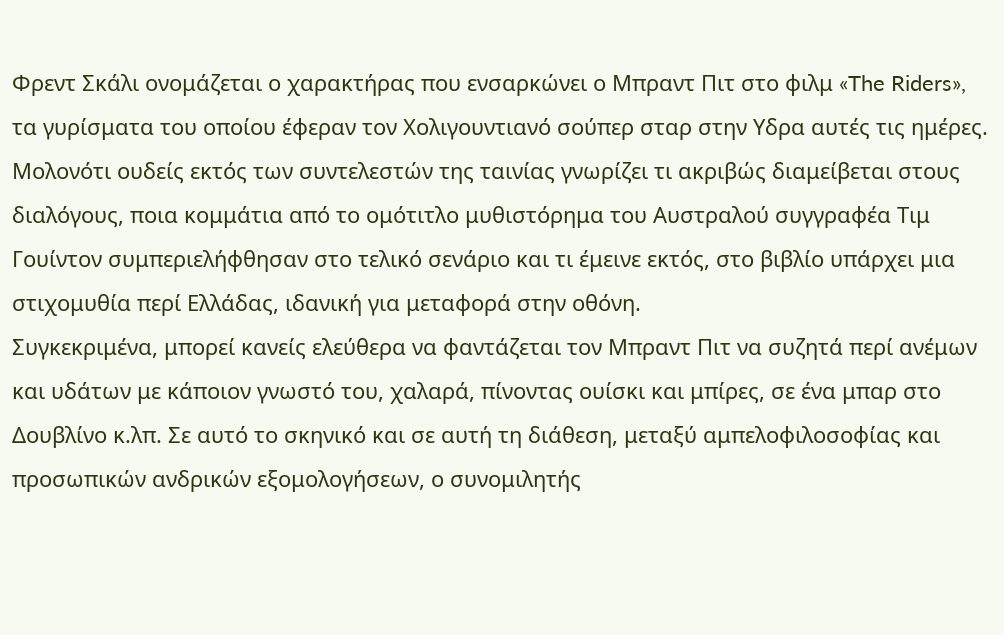Φρεντ Σκάλι ονομάζεται ο χαρακτήρας που ενσαρκώνει ο Μπραντ Πιτ στο φιλμ «The Riders», τα γυρίσματα του οποίου έφεραν τον Χολιγουντιανό σούπερ σταρ στην Υδρα αυτές τις ημέρες. Μολονότι ουδείς εκτός των συντελεστών της ταινίας γνωρίζει τι ακριβώς διαμείβεται στους διαλόγους, ποια κομμάτια από το ομότιτλο μυθιστόρημα του Αυστραλού συγγραφέα Τιμ Γουίντον συμπεριελήφθησαν στο τελικό σενάριο και τι έμεινε εκτός, στο βιβλίο υπάρχει μια στιχομυθία περί Ελλάδας, ιδανική για μεταφορά στην οθόνη.
Συγκεκριμένα, μπορεί κανείς ελεύθερα να φαντάζεται τον Μπραντ Πιτ να συζητά περί ανέμων και υδάτων με κάποιον γνωστό του, χαλαρά, πίνοντας ουίσκι και μπίρες, σε ένα μπαρ στο Δουβλίνο κ.λπ. Σε αυτό το σκηνικό και σε αυτή τη διάθεση, μεταξύ αμπελοφιλοσοφίας και προσωπικών ανδρικών εξομολογήσεων, ο συνομιλητής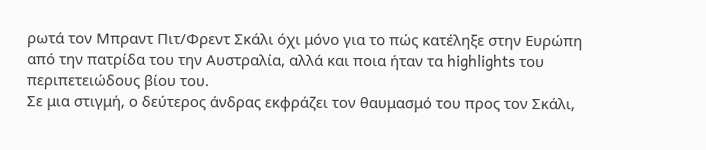ρωτά τον Μπραντ Πιτ/Φρεντ Σκάλι όχι μόνο για το πώς κατέληξε στην Ευρώπη από την πατρίδα του την Αυστραλία, αλλά και ποια ήταν τα highlights του περιπετειώδους βίου του.
Σε μια στιγμή, ο δεύτερος άνδρας εκφράζει τον θαυμασμό του προς τον Σκάλι,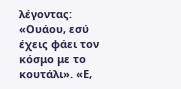λέγοντας: «Ουάου, εσύ έχεις φάει τον κόσμο με το κουτάλι». «Ε,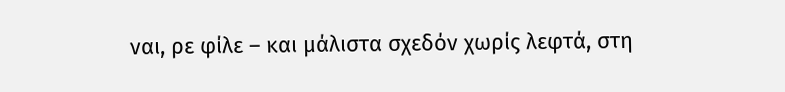ναι, ρε φίλε – και μάλιστα σχεδόν χωρίς λεφτά, στη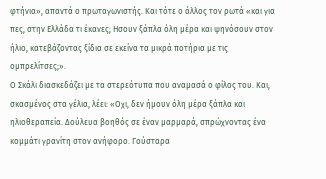φτήνια», απαντά ο πρωταγωνιστής. Και τότε ο άλλος τον ρωτά «και για πες, στην Ελλάδα τι έκανες; Ησουν ξάπλα όλη μέρα και ψηνόσουν στον ήλιο, κατεβάζοντας ξίδια σε εκείνα τα μικρά ποτήρια με τις ομπρελίτσες;».
Ο Σκάλι διασκεδάζει με τα στερεότυπα που αναμασά ο φίλος του. Και, σκασμένος στα γέλια, λέει: «Οχι, δεν ήμουν όλη μέρα ξάπλα και ηλιοθεραπεία. Δούλευα βοηθός σε έναν μαρμαρά, σπρώχνοντας ένα κομμάτι γρανίτη στον ανήφορο. Γούσταρα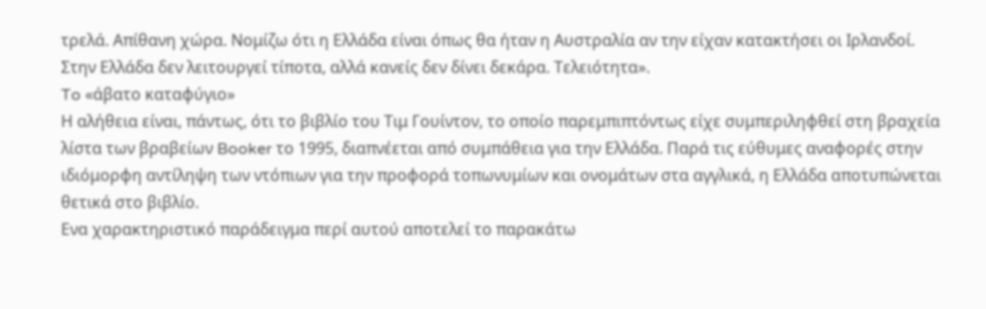τρελά. Απίθανη χώρα. Νομίζω ότι η Ελλάδα είναι όπως θα ήταν η Αυστραλία αν την είχαν κατακτήσει οι Ιρλανδοί. Στην Ελλάδα δεν λειτουργεί τίποτα, αλλά κανείς δεν δίνει δεκάρα. Τελειότητα».
To «άβατο καταφύγιο»
Η αλήθεια είναι, πάντως, ότι το βιβλίο του Τιμ Γουίντον, το οποίο παρεμπιπτόντως είχε συμπεριληφθεί στη βραχεία λίστα των βραβείων Booker το 1995, διαπνέεται από συμπάθεια για την Ελλάδα. Παρά τις εύθυμες αναφορές στην ιδιόμορφη αντίληψη των ντόπιων για την προφορά τοπωνυμίων και ονομάτων στα αγγλικά, η Ελλάδα αποτυπώνεται θετικά στο βιβλίο.
Ενα χαρακτηριστικό παράδειγμα περί αυτού αποτελεί το παρακάτω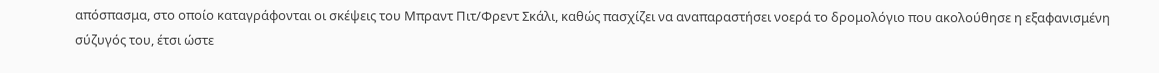απόσπασμα, στο οποίο καταγράφονται οι σκέψεις του Μπραντ Πιτ/Φρεντ Σκάλι, καθώς πασχίζει να αναπαραστήσει νοερά το δρομολόγιο που ακολούθησε η εξαφανισμένη σύζυγός του, έτσι ώστε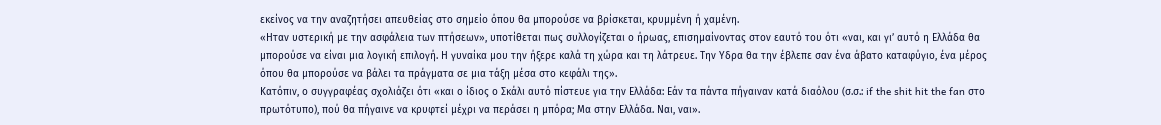εκείνος να την αναζητήσει απευθείας στο σημείο όπου θα μπορούσε να βρίσκεται, κρυμμένη ή χαμένη.
«Ηταν υστερική με την ασφάλεια των πτήσεων», υποτίθεται πως συλλογίζεται ο ήρωας, επισημαίνοντας στον εαυτό του ότι «ναι, και γι’ αυτό η Ελλάδα θα μπορούσε να είναι μια λογική επιλογή. Η γυναίκα μου την ήξερε καλά τη χώρα και τη λάτρευε. Την Υδρα θα την έβλεπε σαν ένα άβατο καταφύγιο, ένα μέρος όπου θα μπορούσε να βάλει τα πράγματα σε μια τάξη μέσα στο κεφάλι της».
Κατόπιν, ο συγγραφέας σχολιάζει ότι «και ο ίδιος ο Σκάλι αυτό πίστευε για την Ελλάδα: Εάν τα πάντα πήγαιναν κατά διαόλου (σ.σ.: if the shit hit the fan στο πρωτότυπο), πού θα πήγαινε να κρυφτεί μέχρι να περάσει η μπόρα; Μα στην Ελλάδα. Ναι, ναι».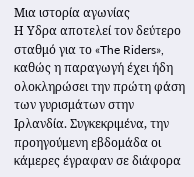Μια ιστορία αγωνίας
Η Υδρα αποτελεί τον δεύτερο σταθμό για το «The Riders», καθώς η παραγωγή έχει ήδη ολοκληρώσει την πρώτη φάση των γυρισμάτων στην Ιρλανδία. Συγκεκριμένα, την προηγούμενη εβδομάδα οι κάμερες έγραφαν σε διάφορα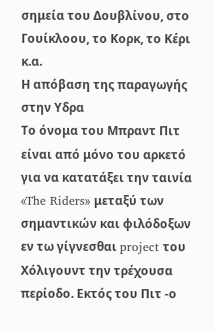σημεία του Δουβλίνου, στο Γουίκλοου, το Κορκ, το Κέρι κ.α.
Η απόβαση της παραγωγής στην Υδρα
Το όνομα του Μπραντ Πιτ είναι από μόνο του αρκετό για να κατατάξει την ταινία «The Riders» μεταξύ των σημαντικών και φιλόδοξων εν τω γίγνεσθαι project του Χόλιγουντ την τρέχουσα περίοδο. Εκτός του Πιτ -ο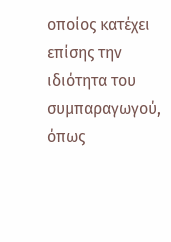οποίος κατέχει επίσης την ιδιότητα του συμπαραγωγού, όπως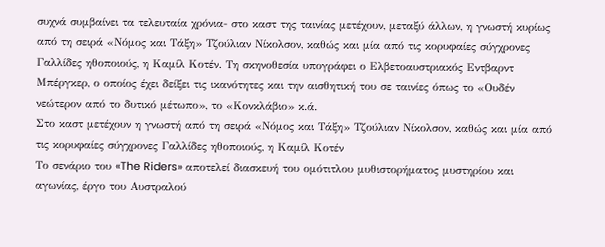συχνά συμβαίνει τα τελευταία χρόνια- στο καστ της ταινίας μετέχουν, μεταξύ άλλων, η γνωστή κυρίως από τη σειρά «Νόμος και Τάξη» Τζούλιαν Νίκολσον, καθώς και μία από τις κορυφαίες σύγχρονες Γαλλίδες ηθοποιούς, η Καμίλ Κοτέν. Τη σκηνοθεσία υπογράφει ο Ελβετοαυστριακός Εντβαρντ Μπέργκερ, ο οποίος έχει δείξει τις ικανότητες και την αισθητική του σε ταινίες όπως το «Ουδέν νεώτερον από το δυτικό μέτωπο», το «Κονκλάβιο» κ.ά.
Στο καστ μετέχουν η γνωστή από τη σειρά «Νόμος και Τάξη» Τζούλιαν Νίκολσον, καθώς και μία από τις κορυφαίες σύγχρονες Γαλλίδες ηθοποιούς, η Καμίλ Κοτέν
Το σενάριο του «The Riders» αποτελεί διασκευή του ομότιτλου μυθιστορήματος μυστηρίου και αγωνίας, έργο του Αυστραλού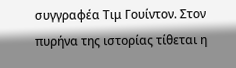συγγραφέα Τιμ Γουίντον. Στον πυρήνα της ιστορίας τίθεται η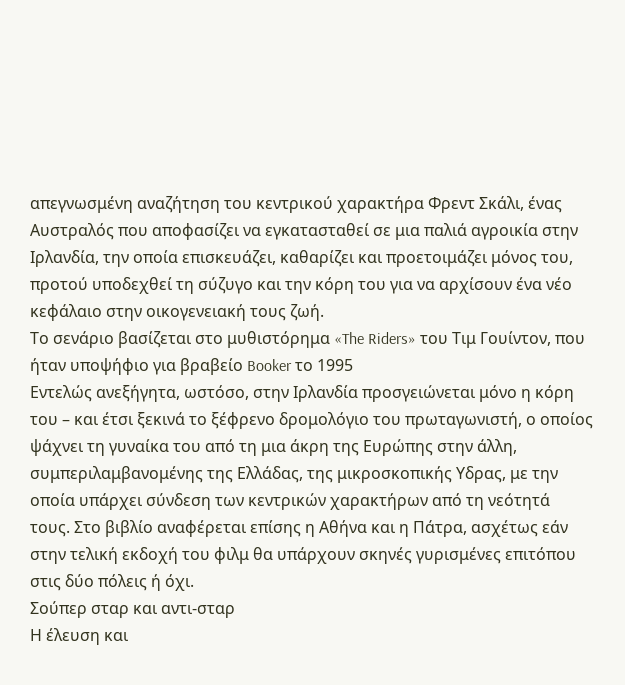απεγνωσμένη αναζήτηση του κεντρικού χαρακτήρα Φρεντ Σκάλι, ένας Αυστραλός που αποφασίζει να εγκατασταθεί σε μια παλιά αγροικία στην Ιρλανδία, την οποία επισκευάζει, καθαρίζει και προετοιμάζει μόνος του, προτού υποδεχθεί τη σύζυγο και την κόρη του για να αρχίσουν ένα νέο κεφάλαιο στην οικογενειακή τους ζωή.
Το σενάριο βασίζεται στο μυθιστόρημα «The Riders» του Τιμ Γουίντον, που ήταν υποψήφιο για βραβείο Booker το 1995
Εντελώς ανεξήγητα, ωστόσο, στην Ιρλανδία προσγειώνεται μόνο η κόρη του – και έτσι ξεκινά το ξέφρενο δρομολόγιο του πρωταγωνιστή, ο οποίος ψάχνει τη γυναίκα του από τη μια άκρη της Ευρώπης στην άλλη, συμπεριλαμβανομένης της Ελλάδας, της μικροσκοπικής Υδρας, με την οποία υπάρχει σύνδεση των κεντρικών χαρακτήρων από τη νεότητά τους. Στο βιβλίο αναφέρεται επίσης η Αθήνα και η Πάτρα, ασχέτως εάν στην τελική εκδοχή του φιλμ θα υπάρχουν σκηνές γυρισμένες επιτόπου στις δύο πόλεις ή όχι.
Σούπερ σταρ και αντι-σταρ
Η έλευση και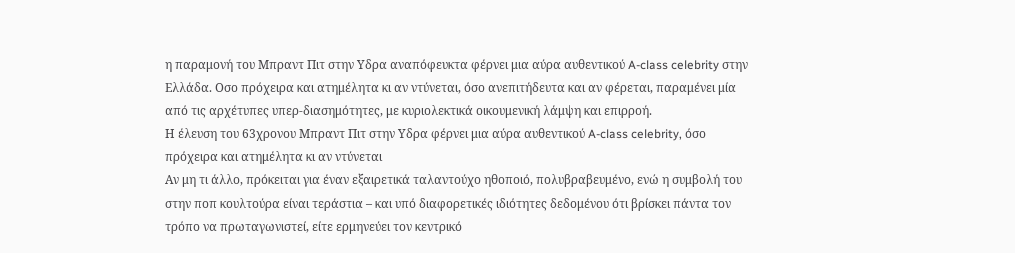η παραμονή του Μπραντ Πιτ στην Υδρα αναπόφευκτα φέρνει μια αύρα αυθεντικού A-class celebrity στην Ελλάδα. Οσο πρόχειρα και ατημέλητα κι αν ντύνεται, όσο ανεπιτήδευτα και αν φέρεται, παραμένει μία από τις αρχέτυπες υπερ-διασημότητες, με κυριολεκτικά οικουμενική λάμψη και επιρροή.
Η έλευση του 63χρονου Μπραντ Πιτ στην Υδρα φέρνει μια αύρα αυθεντικού A-class celebrity, όσο πρόχειρα και ατημέλητα κι αν ντύνεται
Αν μη τι άλλο, πρόκειται για έναν εξαιρετικά ταλαντούχο ηθοποιό, πολυβραβευμένο, ενώ η συμβολή του στην ποπ κουλτούρα είναι τεράστια – και υπό διαφορετικές ιδιότητες δεδομένου ότι βρίσκει πάντα τον τρόπο να πρωταγωνιστεί, είτε ερμηνεύει τον κεντρικό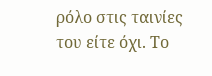ρόλο στις ταινίες του είτε όχι. Το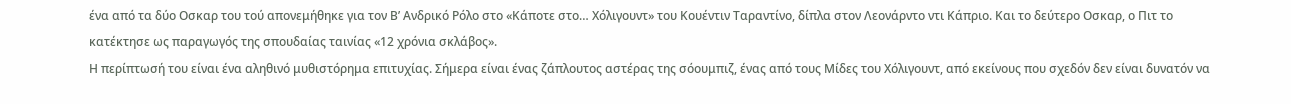ένα από τα δύο Οσκαρ του τού απονεμήθηκε για τον Β’ Ανδρικό Ρόλο στο «Κάποτε στο… Χόλιγουντ» του Κουέντιν Ταραντίνο, δίπλα στον Λεονάρντο ντι Κάπριο. Και το δεύτερο Οσκαρ, ο Πιτ το κατέκτησε ως παραγωγός της σπουδαίας ταινίας «12 χρόνια σκλάβος».
Η περίπτωσή του είναι ένα αληθινό μυθιστόρημα επιτυχίας. Σήμερα είναι ένας ζάπλουτος αστέρας της σόουμπιζ, ένας από τους Μίδες του Χόλιγουντ, από εκείνους που σχεδόν δεν είναι δυνατόν να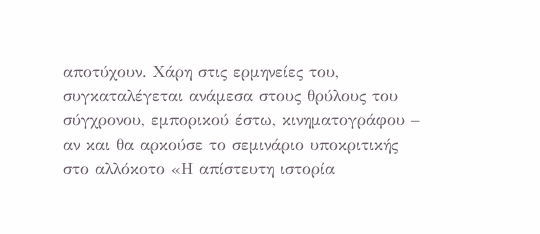αποτύχουν. Χάρη στις ερμηνείες του, συγκαταλέγεται ανάμεσα στους θρύλους του σύγχρονου, εμπορικού έστω, κινηματογράφου – αν και θα αρκούσε το σεμινάριο υποκριτικής στο αλλόκοτο «Η απίστευτη ιστορία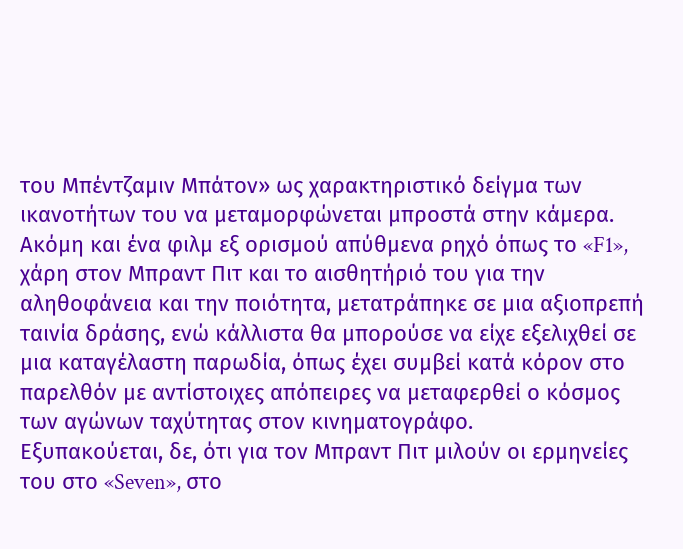του Μπέντζαμιν Μπάτον» ως χαρακτηριστικό δείγμα των ικανοτήτων του να μεταμορφώνεται μπροστά στην κάμερα.
Ακόμη και ένα φιλμ εξ ορισμού απύθμενα ρηχό όπως το «F1», χάρη στον Μπραντ Πιτ και το αισθητήριό του για την αληθοφάνεια και την ποιότητα, μετατράπηκε σε μια αξιοπρεπή ταινία δράσης, ενώ κάλλιστα θα μπορούσε να είχε εξελιχθεί σε μια καταγέλαστη παρωδία, όπως έχει συμβεί κατά κόρον στο παρελθόν με αντίστοιχες απόπειρες να μεταφερθεί ο κόσμος των αγώνων ταχύτητας στον κινηματογράφο.
Εξυπακούεται, δε, ότι για τον Μπραντ Πιτ μιλούν οι ερμηνείες του στο «Seven», στο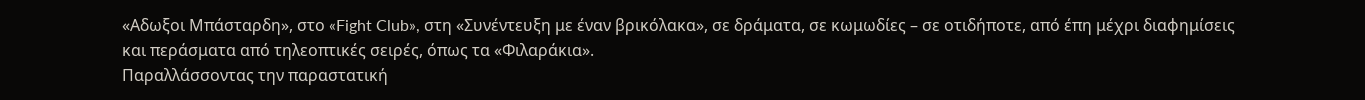«Αδωξοι Μπάσταρδη», στο «Fight Club», στη «Συνέντευξη με έναν βρικόλακα», σε δράματα, σε κωμωδίες – σε οτιδήποτε, από έπη μέχρι διαφημίσεις και περάσματα από τηλεοπτικές σειρές, όπως τα «Φιλαράκια».
Παραλλάσσοντας την παραστατική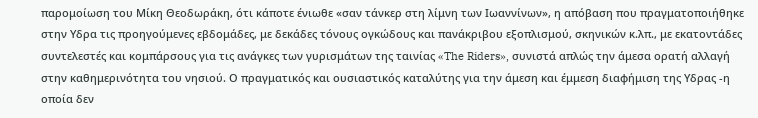παρομοίωση του Μίκη Θεοδωράκη, ότι κάποτε ένιωθε «σαν τάνκερ στη λίμνη των Ιωαννίνων», η απόβαση που πραγματοποιήθηκε στην Υδρα τις προηγούμενες εβδομάδες, με δεκάδες τόνους ογκώδους και πανάκριβου εξοπλισμού, σκηνικών κ.λπ., με εκατοντάδες συντελεστές και κομπάρσους για τις ανάγκες των γυρισμάτων της ταινίας «The Riders», συνιστά απλώς την άμεσα ορατή αλλαγή στην καθημερινότητα του νησιού. Ο πραγματικός και ουσιαστικός καταλύτης για την άμεση και έμμεση διαφήμιση της Υδρας -η οποία δεν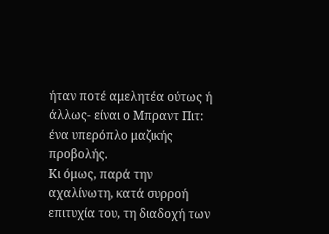ήταν ποτέ αμελητέα ούτως ή άλλως- είναι ο Μπραντ Πιτ: ένα υπερόπλο μαζικής προβολής.
Κι όμως, παρά την αχαλίνωτη, κατά συρροή επιτυχία του, τη διαδοχή των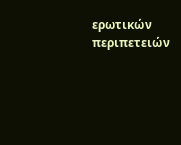ερωτικών περιπετειών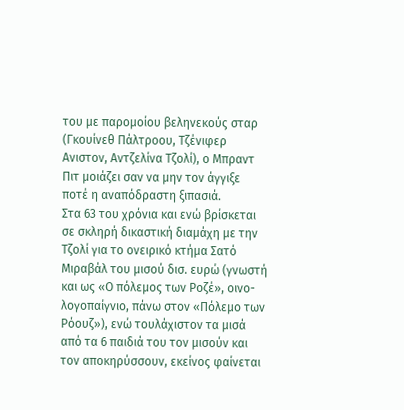του με παρομοίου βεληνεκούς σταρ (Γκουίνεθ Πάλτροου, Τζένιφερ Ανιστον, Αντζελίνα Τζολί), ο Μπραντ Πιτ μοιάζει σαν να μην τον άγγιξε ποτέ η αναπόδραστη ξιπασιά.
Στα 63 του χρόνια και ενώ βρίσκεται σε σκληρή δικαστική διαμάχη με την Τζολί για το ονειρικό κτήμα Σατό Μιραβάλ του μισού δισ. ευρώ (γνωστή και ως «Ο πόλεμος των Ροζέ», οινο-λογοπαίγνιο, πάνω στον «Πόλεμο των Ρόουζ»), ενώ τουλάχιστον τα μισά από τα 6 παιδιά του τον μισούν και τον αποκηρύσσουν, εκείνος φαίνεται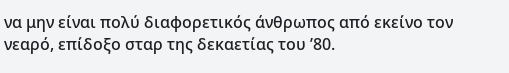να μην είναι πολύ διαφορετικός άνθρωπος από εκείνο τον νεαρό, επίδοξο σταρ της δεκαετίας του ’80.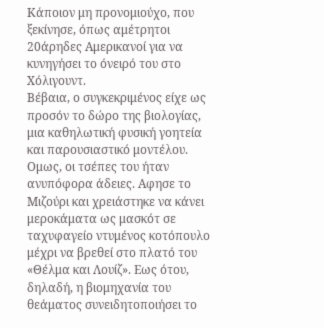Κάποιον μη προνομιούχο, που ξεκίνησε, όπως αμέτρητοι 20άρηδες Αμερικανοί για να κυνηγήσει το όνειρό του στο Χόλιγουντ.
Βέβαια, ο συγκεκριμένος είχε ως προσόν το δώρο της βιολογίας, μια καθηλωτική φυσική γοητεία και παρουσιαστικό μοντέλου. Ομως, οι τσέπες του ήταν ανυπόφορα άδειες. Αφησε το Μιζούρι και χρειάστηκε να κάνει μεροκάματα ως μασκότ σε ταχυφαγείο ντυμένος κοτόπουλο μέχρι να βρεθεί στο πλατό του «Θέλμα και Λουίζ». Εως ότου, δηλαδή, η βιομηχανία του θεάματος συνειδητοποιήσει το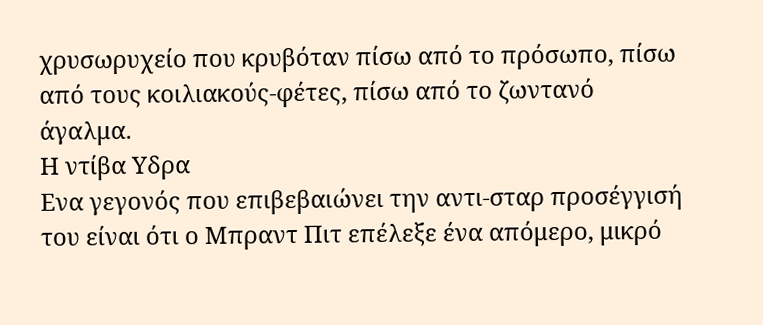χρυσωρυχείο που κρυβόταν πίσω από το πρόσωπο, πίσω από τους κοιλιακούς-φέτες, πίσω από το ζωντανό άγαλμα.
Η ντίβα Υδρα
Ενα γεγονός που επιβεβαιώνει την αντι-σταρ προσέγγισή του είναι ότι ο Μπραντ Πιτ επέλεξε ένα απόμερο, μικρό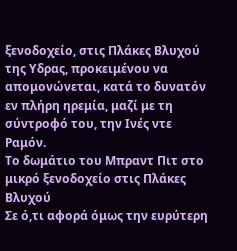ξενοδοχείο, στις Πλάκες Βλυχού της Υδρας, προκειμένου να απομονώνεται, κατά το δυνατόν εν πλήρη ηρεμία, μαζί με τη σύντροφό του, την Ινές ντε Ραμόν.
Το δωμάτιο του Μπραντ Πιτ στο μικρό ξενοδοχείο στις Πλάκες Βλυχού
Σε ό,τι αφορά όμως την ευρύτερη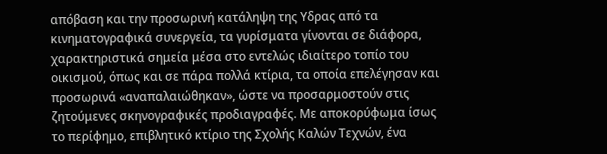απόβαση και την προσωρινή κατάληψη της Υδρας από τα κινηματογραφικά συνεργεία, τα γυρίσματα γίνονται σε διάφορα, χαρακτηριστικά σημεία μέσα στο εντελώς ιδιαίτερο τοπίο του οικισμού, όπως και σε πάρα πολλά κτίρια, τα οποία επελέγησαν και προσωρινά «αναπαλαιώθηκαν», ώστε να προσαρμοστούν στις ζητούμενες σκηνογραφικές προδιαγραφές. Με αποκορύφωμα ίσως το περίφημο, επιβλητικό κτίριο της Σχολής Καλών Τεχνών, ένα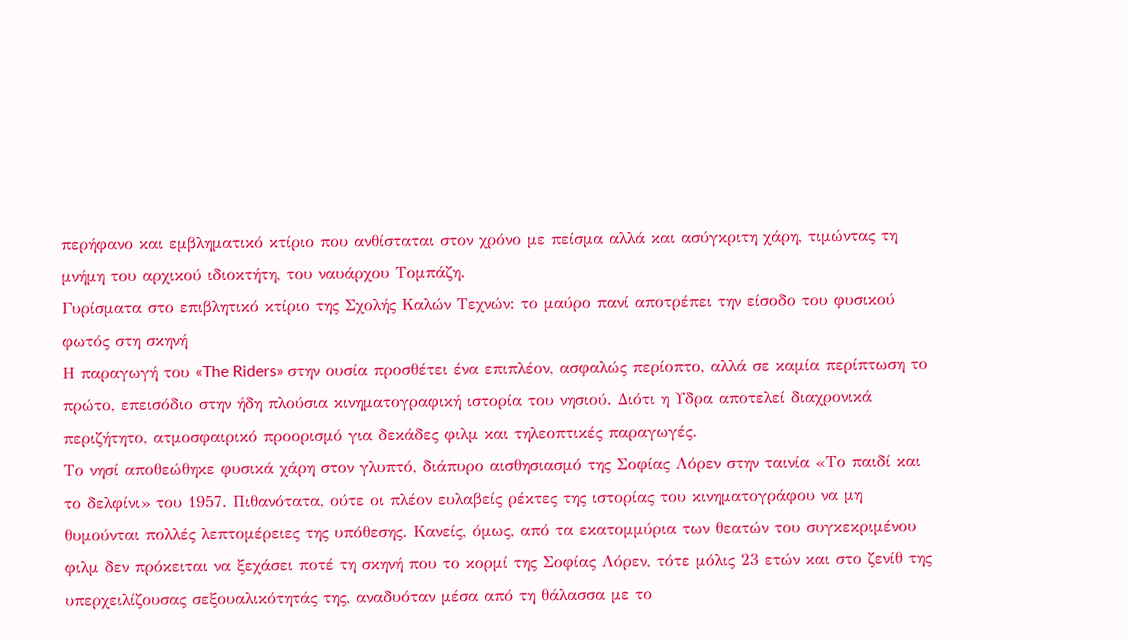περήφανο και εμβληματικό κτίριο που ανθίσταται στον χρόνο με πείσμα αλλά και ασύγκριτη χάρη, τιμώντας τη μνήμη του αρχικού ιδιοκτήτη, του ναυάρχου Τομπάζη.
Γυρίσματα στο επιβλητικό κτίριο της Σχολής Καλών Τεχνών: το μαύρο πανί αποτρέπει την είσοδο του φυσικού φωτός στη σκηνή
Η παραγωγή του «The Riders» στην ουσία προσθέτει ένα επιπλέον, ασφαλώς περίοπτο, αλλά σε καμία περίπτωση το πρώτο, επεισόδιο στην ήδη πλούσια κινηματογραφική ιστορία του νησιού. Διότι η Υδρα αποτελεί διαχρονικά περιζήτητο, ατμοσφαιρικό προορισμό για δεκάδες φιλμ και τηλεοπτικές παραγωγές.
Το νησί αποθεώθηκε φυσικά χάρη στον γλυπτό, διάπυρο αισθησιασμό της Σοφίας Λόρεν στην ταινία «Το παιδί και το δελφίνι» του 1957. Πιθανότατα, ούτε οι πλέον ευλαβείς ρέκτες της ιστορίας του κινηματογράφου να μη θυμούνται πολλές λεπτομέρειες της υπόθεσης. Κανείς, όμως, από τα εκατομμύρια των θεατών του συγκεκριμένου φιλμ δεν πρόκειται να ξεχάσει ποτέ τη σκηνή που το κορμί της Σοφίας Λόρεν, τότε μόλις 23 ετών και στο ζενίθ της υπερχειλίζουσας σεξουαλικότητάς της, αναδυόταν μέσα από τη θάλασσα με το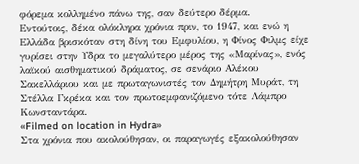φόρεμα κολλημένο πάνω της, σαν δεύτερο δέρμα.
Εντούτοις, δέκα ολόκληρα χρόνια πριν, το 1947, και ενώ η Ελλάδα βρισκόταν στη δίνη του Εμφυλίου, η Φίνος Φιλμς είχε γυρίσει στην Υδρα το μεγαλύτερο μέρος της «Μαρίνας», ενός λαϊκού αισθηματικού δράματος, σε σενάριο Αλέκου Σακελλάριου και με πρωταγωνιστές τον Δημήτρη Μυράτ, τη Στέλλα Γκρέκα και τον πρωτοεμφανιζόμενο τότε Λάμπρο Κωνσταντάρα.
«Filmed on location in Hydra»
Στα χρόνια που ακολούθησαν, οι παραγωγές εξακολούθησαν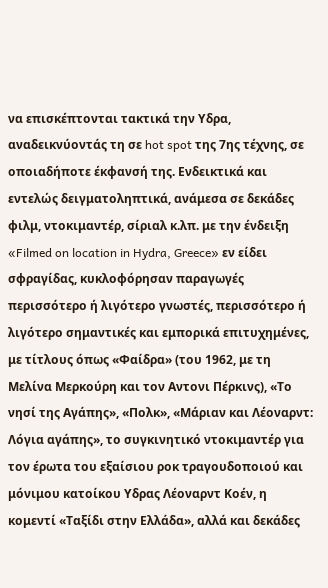να επισκέπτονται τακτικά την Υδρα, αναδεικνύοντάς τη σε hot spot της 7ης τέχνης, σε οποιαδήποτε έκφανσή της. Ενδεικτικά και εντελώς δειγματοληπτικά, ανάμεσα σε δεκάδες φιλμ, ντοκιμαντέρ, σίριαλ κ.λπ. με την ένδειξη «Filmed on location in Hydra, Greece» εν είδει σφραγίδας, κυκλοφόρησαν παραγωγές περισσότερο ή λιγότερο γνωστές, περισσότερο ή λιγότερο σημαντικές και εμπορικά επιτυχημένες, με τίτλους όπως «Φαίδρα» (του 1962, με τη Μελίνα Μερκούρη και τον Αντονι Πέρκινς), «Το νησί της Αγάπης», «Πολκ», «Μάριαν και Λέοναρντ: Λόγια αγάπης», το συγκινητικό ντοκιμαντέρ για τον έρωτα του εξαίσιου ροκ τραγουδοποιού και μόνιμου κατοίκου Υδρας Λέοναρντ Κοέν, η κομεντί «Ταξίδι στην Ελλάδα», αλλά και δεκάδες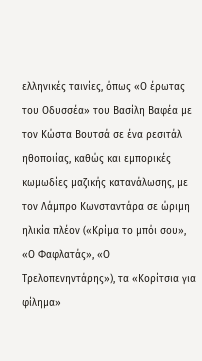ελληνικές ταινίες, όπως «Ο έρωτας του Οδυσσέα» του Βασίλη Βαφέα με τον Κώστα Βουτσά σε ένα ρεσιτάλ ηθοποιίας, καθώς και εμπορικές κωμωδίες μαζικής κατανάλωσης, με τον Λάμπρο Κωνσταντάρα σε ώριμη ηλικία πλέον («Κρίμα το μπόι σου», «Ο Φαφλατάς», «Ο Τρελοπενηντάρης»), τα «Κορίτσια για φίλημα»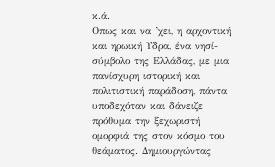κ.ά.
Οπως και να ’χει, η αρχοντική και ηρωική Υδρα, ένα νησί-σύμβολο της Ελλάδας, με μια πανίσχυρη ιστορική και πολιτιστική παράδοση, πάντα υποδεχόταν και δάνειζε πρόθυμα την ξεχωριστή ομορφιά της στον κόσμο του θεάματος. Δημιουργώντας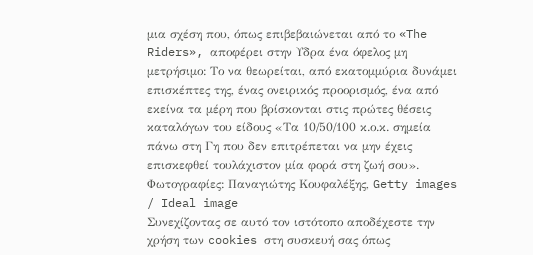μια σχέση που, όπως επιβεβαιώνεται από το «The Riders», αποφέρει στην Υδρα ένα όφελος μη μετρήσιμο: Το να θεωρείται, από εκατομμύρια δυνάμει επισκέπτες της, ένας ονειρικός προορισμός, ένα από εκείνα τα μέρη που βρίσκονται στις πρώτες θέσεις καταλόγων του είδους «Τα 10/50/100 κ.ο.κ. σημεία πάνω στη Γη που δεν επιτρέπεται να μην έχεις επισκεφθεί τουλάχιστον μία φορά στη ζωή σου».
Φωτογραφίες: Παναγιώτης Κουφαλέξης, Getty images / Ideal image
Συνεχίζοντας σε αυτό τον ιστότοπο αποδέχεστε την χρήση των cookies στη συσκευή σας όπως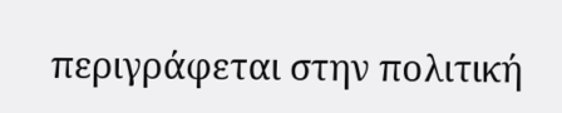περιγράφεται στην πολιτική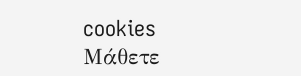cookies
Μάθετε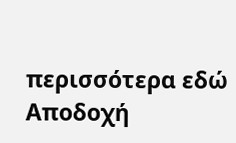περισσότερα εδώ
Αποδοχή